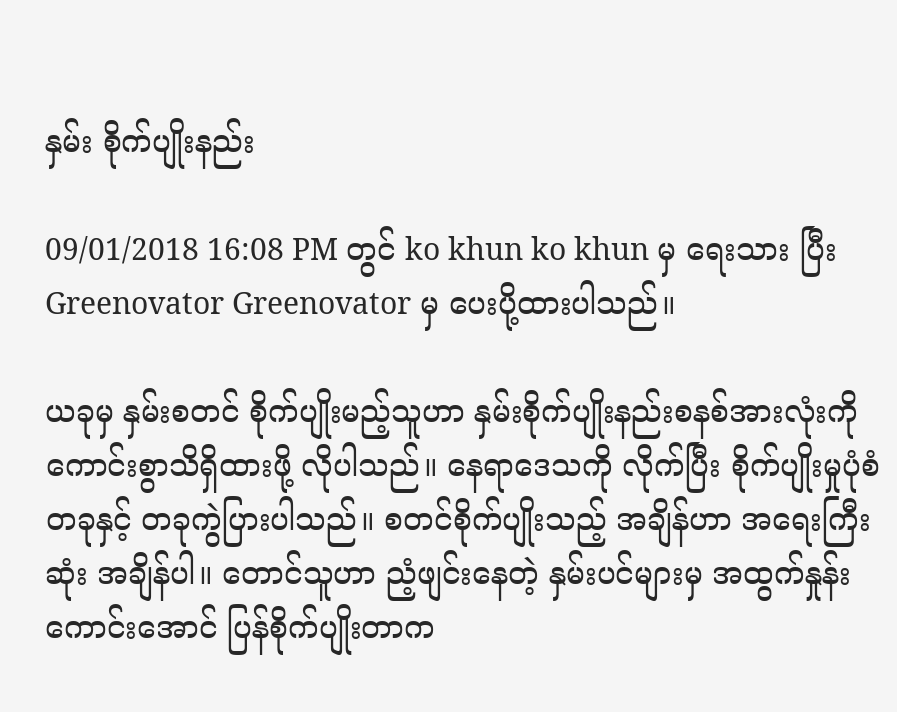နှမ်း စိုက်ပျိုးနည်း

09/01/2018 16:08 PM တွင် ko khun ko khun မှ ရေးသား ပြီး Greenovator Greenovator မှ ပေးပို့ထားပါသည်။

ယခုမှ နှမ်းစတင် စိုက်ပျိုးမည့်သူဟာ နှမ်းစိုက်ပျိုးနည်းစနစ်အားလုံးကို ကောင်းစွာသိရှိထားဖို့ လိုပါသည်။ နေရာဒေသကို လိုက်ပြီး စိုက်ပျိုးမှုပုံစံတခုနှင့် တခုကွဲပြားပါသည်။ စတင်စိုက်ပျိုးသည့် အချိန်ဟာ အရေးကြီးဆုံး အချိန်ပါ။ တောင်သူဟာ ညံ့ဖျင်းနေတဲ့ နှမ်းပင်များမှ အထွက်နှုန်းကောင်းအောင် ပြန်စိုက်ပျိုးတာက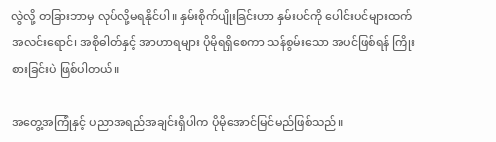လွဲလို့ တခြားဘာမှ လုပ်လို့မရနိုင်ပါ။ နှမ်းစိုက်ပျိုးခြင်းဟာ နှမ်းပင်ကို ပေါင်းပင်များထက် အလင်းရောင်၊ အစိုဓါတ်နှင့် အာဟာရများ ပိုမိုရရှိစေကာ သန်စွမ်းသော အပင်ဖြစ်ရန် ကြိုးစားခြင်းပဲ ဖြစ်ပါတယ်။

အတွေ့အကြုံနှင့် ပညာအရည်အချင်းရှိပါက ပိုမိုအောင်မြင်မည်ဖြစ်သည်။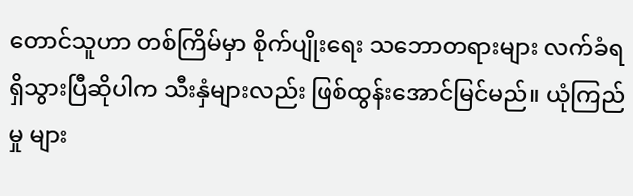တောင်သူဟာ တစ်ကြိမ်မှာ စိုက်ပျိုးရေး သဘောတရားများ လက်ခံရရှိသွားပြီဆိုပါက သီးနှံများလည်း ဖြစ်ထွန်းအောင်မြင်မည်။ ယုံကြည်မှု များ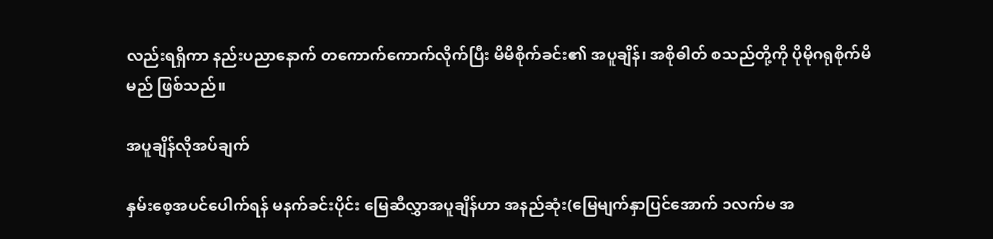လည်းရရှိကာ နည်းပညာနောက် တကောက်ကောက်လိုက်ပြီး မိမိစိုက်ခင်း၏ အပူချိန်၊ အစိုဓါတ် စသည်တို့ကို ပိုမိုဂရုစိုက်မိမည် ဖြစ်သည်။

အပူချိန်လိုအပ်ချက်

နှမ်းစေ့အပင်ပေါက်ရန် မနက်ခင်းပိုင်း မြေဆီလွှာအပူချိန်ဟာ အနည်ဆုံး(မြေမျက်နှာပြင်အောက် ၁လက်မ အ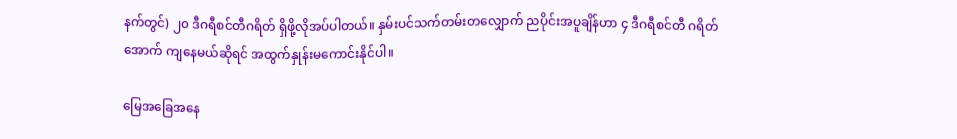နက်တွင်) ၂၀ ဒီဂရီစင်တီဂရိတ် ရှိဖို့လိုအပ်ပါတယ်။ နှမ်းပင်သက်တမ်းတလျှောက် ညပိုင်းအပူချိန်ဟာ ၄ ဒီဂရီစင်တီ ဂရိတ်အောက် ကျနေမယ်ဆိုရင် အထွက်နှုန်းမကောင်းနိုင်ပါ။

မြေအခြေအနေ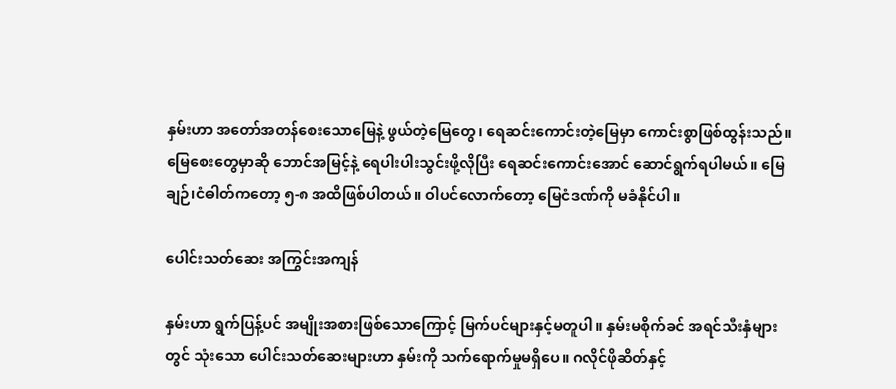နှမ်းဟာ အတော်အတန်စေးသောမြေနဲ့ ဖွယ်တဲ့မြေတွေ၊ ရေဆင်းကောင်းတဲ့မြေမှာ ကောင်းစွာဖြစ်ထွန်းသည်။ မြေစေးတွေမှာဆို ဘောင်အမြင့်နဲ့ ရေပါးပါးသွင်းဖို့လိုပြီး ရေဆင်းကောင်းအောင် ဆောင်ရွက်ရပါမယ်။ မြေချဉ်၊ငံဓါတ်ကတော့ ၅-၈ အထိဖြစ်ပါတယ်။ ဝါပင်လောက်တော့ မြေငံဒဏ်ကို မခံနိုင်ပါ။

ပေါင်းသတ်ဆေး အကြွင်းအကျန်

နှမ်းဟာ ရွက်ပြန့်ပင် အမျိုးအစားဖြစ်သောကြောင့် မြက်ပင်များနှင့်မတူပါ။ နှမ်းမစိုက်ခင် အရင်သီးနှံများတွင် သုံးသော ပေါင်းသတ်ဆေးများဟာ နှမ်းကို သက်ရောက်မှုမရှိပေ။ ဂလိုင်ဖိုဆိတ်နှင့်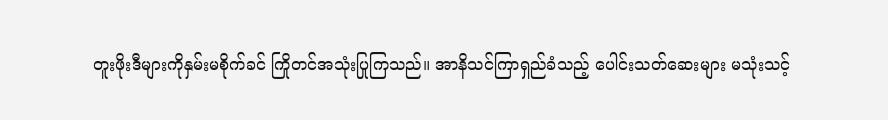တူးဖိုးဒီများကိုနှမ်းမစိုက်ခင် ကြိုတင်အသုံးပြုကြသည်။ အာနိသင်ကြာရှည်ခံသည့် ပေါင်းသတ်ဆေးများ မသုံးသင့်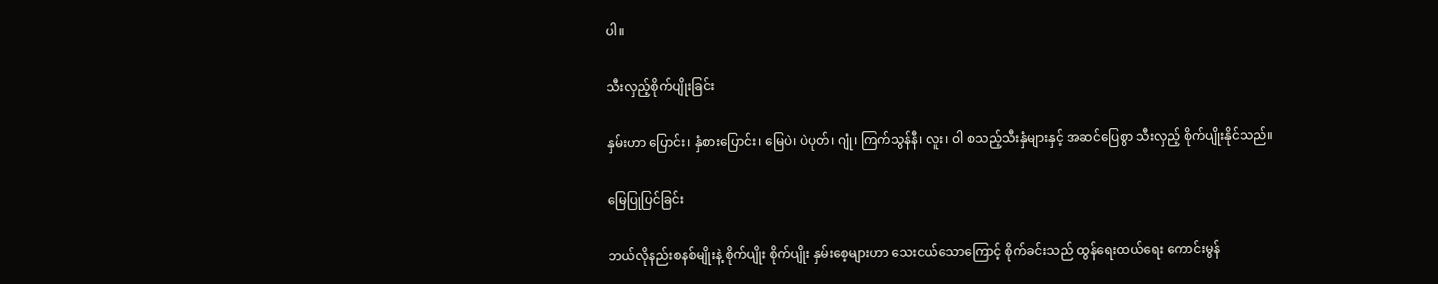ပါ။

သီးလှည့်စိုက်ပျိုးခြင်း

နှမ်းဟာ ပြောင်း၊ နှံစားပြောင်း၊ မြေပဲ၊ ပဲပုတ်၊ ဂျုံ၊ ကြက်သွန်နီ၊ လူး၊ ဝါ စသည့်သီးနှံများနှင့် အဆင်ပြေစွာ သီးလှည့် စိုက်ပျိုးနိုင်သည်။

မြေပြုပြင်ခြင်း

ဘယ်လိုနည်းစနစ်မျိုးနဲ့ စိုက်ပျိုး စိုက်ပျိုး နှမ်းစေ့များဟာ သေးငယ်သောကြောင့် စိုက်ခင်းသည် ထွန်ရေးထယ်ရေး ကောင်းမွန်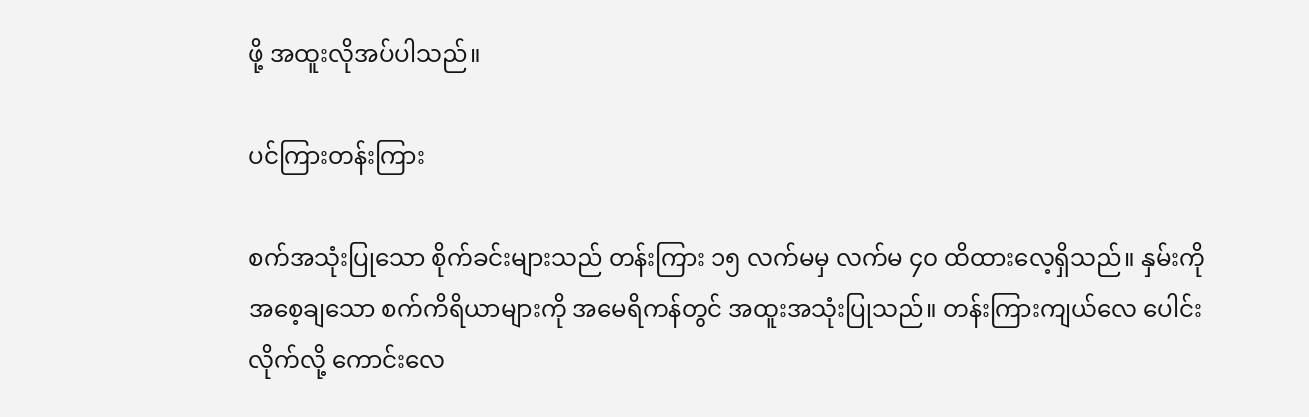ဖို့ အထူးလိုအပ်ပါသည်။

ပင်ကြားတန်းကြား

စက်အသုံးပြုသော စိုက်ခင်းများသည် တန်းကြား ၁၅ လက်မမှ လက်မ ၄၀ ထိထားလေ့ရှိသည်။ နှမ်းကို အစေ့ချသော စက်ကိရိယာများကို အမေရိကန်တွင် အထူးအသုံးပြုသည်။ တန်းကြားကျယ်လေ ပေါင်းလိုက်လို့ ကောင်းလေ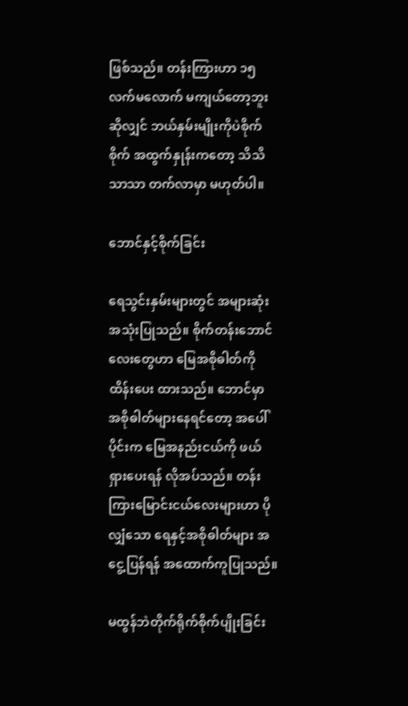ဖြစ်သည်။ တန်းကြားဟာ ၁၅ လက်မလောက် မကျယ်တော့ဘူးဆိုလျှင် ဘယ်နှမ်းမျိုးကိုပဲစိုက်စိုက် အထွက်နှုန်းကတော့ သိသိသာသာ တက်လာမှာ မဟုတ်ပါ။

ဘောင်နှင့်စိုက်ခြင်း

ရေသွင်းနှမ်းများတွင် အများဆုံး အသုံးပြုသည်။ စိုက်တန်းဘောင်လေးတွေဟာ မြေအစိုဓါတ်ကို ထိန်းပေး ထားသည်။ ဘောင်မှာ အစိုဓါတ်များနေရင်တော့ အပေါ်ပိုင်းက မြေအနည်းငယ်ကို ဖယ်ရှားပေးရန် လိုအပ်သည်။ တန်းကြားမြောင်းငယ်လေးများဟာ ပိုလျှံသော ရေနှင့်အစိုဓါတ်များ အငွေ့ပြန်ရန် အထောက်ကူပြုသည်။

မထွန်ဘဲတိုက်ရိုက်စိုက်ပျိုးခြင်း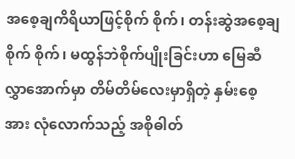အစေ့ချကိရိယာဖြင့်စိုက် စိုက်၊ တန်းဆွဲအစေ့ချစိုက် စိုက်၊ မထွန်ဘဲစိုက်ပျိုးခြင်းဟာ မြေဆီလွှာအောက်မှာ တိမ်တိမ်လေးမှာရှိတဲ့ နှမ်းစေ့အား လုံလောက်သည့် အစိုဓါတ်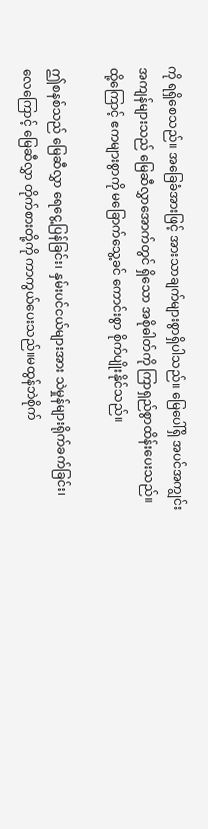ကို ရရှိစေသည်။ အခြေခံအားဖြင့် အားသာချက်များစွာရှိပါသည်။ မြေပေါ်ရှိ အပင်အကျွင်းအကျန်များသည် မြေဆီလွှာအောက်တွင် ရှိသော အစိုဓါတ်ကို ကြာရှည်စွာထိန်းပေးသည်။ ထို့ကြောင့် ဧကများစွာကို မခြောက်သွေ့ခင် ကောင်းစွာ စိုက်ပျိုးနိုင်သည်။

ဤစနစ်သည် မြေဆီလွှာ ရေငွေ့ပြန်ခြင်း၊ နှမ်းပင်ငယ်များအား သဲမှုန်များရိုက်ခက်ခြင်း၊ လေကြောင့် မြေဆီလွှာ တိုက်စားတို့ကို ကာကွယ်ပေးသည်။မထွန်ဘဲစိုက်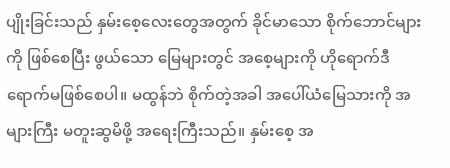ပျိုးခြင်းသည် နှမ်းစေ့လေးတွေအတွက် ခိုင်မာသော စိုက်ဘောင်များကို ဖြစ်စေပြီး ဖွယ်သော မြေများတွင် အစေ့များကို ဟိုရောက်ဒီရောက်မဖြစ်စေပါ။ မထွန်ဘဲ စိုက်တဲ့အခါ အပေါ်ယံမြေသားကို အများကြီး မတူးဆွမိဖို့ အရေးကြီးသည်။ နှမ်းစေ့ အ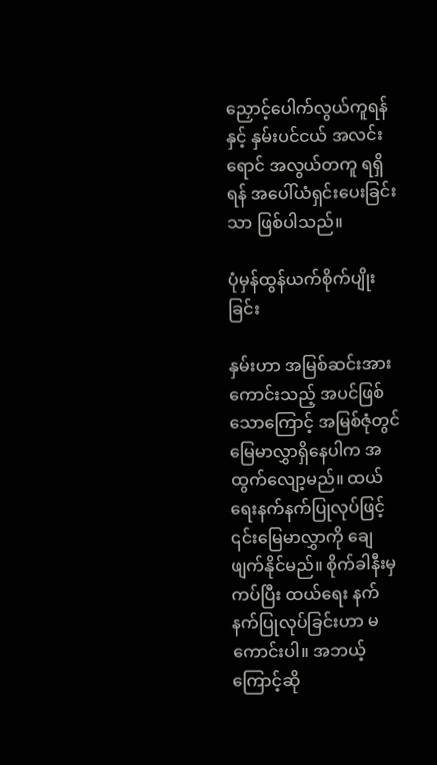ညှောင့်ပေါက်လွယ်ကူရန်နှင့် နှမ်းပင်ငယ် အလင်းရောင် အလွယ်တကူ ရရှိရန် အပေါ်ယံရှင်းပေးခြင်းသာ ဖြစ်ပါသည်။

ပုံမှန်ထွန်ယက်စိုက်ပျိုးခြင်း

နှမ်းဟာ အမြစ်ဆင်းအားကောင်းသည့် အပင်ဖြစ်သောကြောင့် အမြစ်ဇုံတွင် မြေမာလွှာရှိနေပါက အထွက်လျော့မည်။ ထယ်ရေးနက်နက်ပြုလုပ်ဖြင့် ၎င်းမြေမာလွှာကို ချေဖျက်နိုင်မည်။ စိုက်ခါနီးမှ ကပ်ပြီး ထယ်ရေး နက်နက်ပြုလုပ်ခြင်းဟာ မကောင်းပါ။ အဘယ့်ကြောင့်ဆို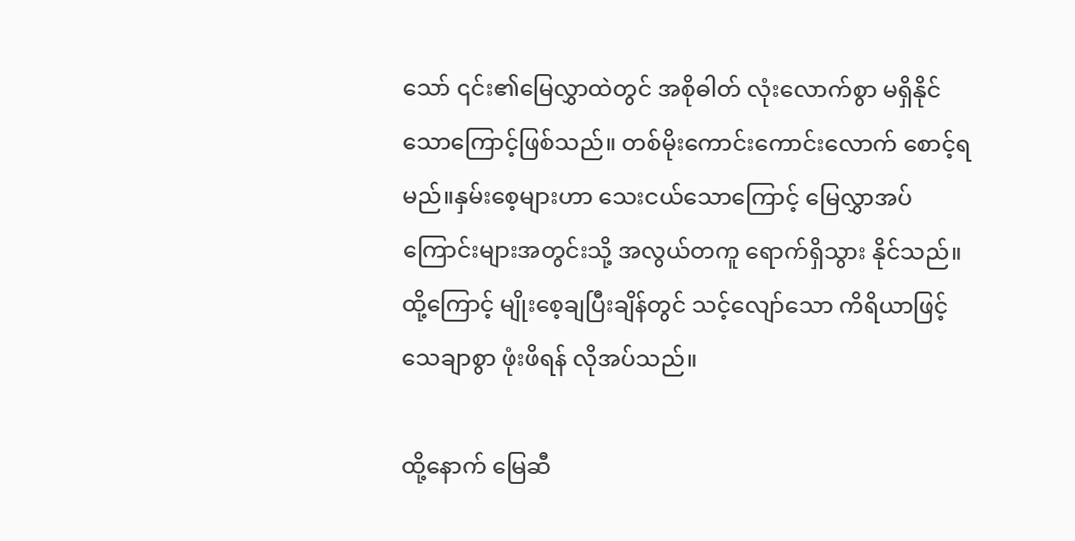သော် ၎င်း၏မြေလွှာထဲတွင် အစိုဓါတ် လုံးလောက်စွာ မရှိနိုင်သောကြောင့်ဖြစ်သည်။ တစ်မိုးကောင်းကောင်းလောက် စောင့်ရမည်။နှမ်းစေ့များဟာ သေးငယ်သောကြောင့် မြေလွှာအပ်ကြောင်းများအတွင်းသို့ အလွယ်တကူ ရောက်ရှိသွား နိုင်သည်။ ထို့ကြောင့် မျိုးစေ့ချပြီးချိန်တွင် သင့်လျော်သော ကိရိယာဖြင့် သေချာစွာ ဖုံးဖိရန် လိုအပ်သည်။

ထို့နောက် မြေဆီ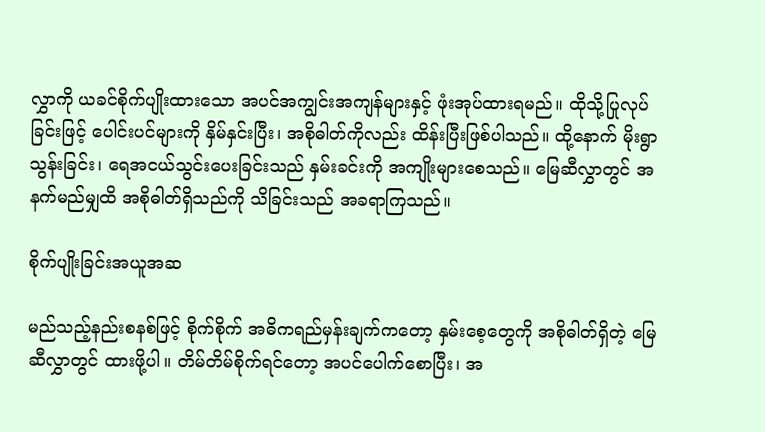လွှာကို ယခင်စိုက်ပျိုးထားသော အပင်အကျွင်းအကျန်များနှင့် ဖုံးအုပ်ထားရမည်။ ထိုသို့ပြုလုပ်ခြင်းဖြင့် ပေါင်းပင်များကို နှိမ်နှင်းပြီး၊ အစိုဓါတ်ကိုလည်း ထိန်းပြီးဖြစ်ပါသည်။ ထို့နောက် မိုးရွာသွန်းခြင်း၊ ရေအငယ်သွင်းပေးခြင်းသည် နှမ်းခင်းကို အကျိုးများစေသည်။ မြေဆီလွှာတွင် အနက်မည်မျှထိ အစိုဓါတ်ရှိသည်ကို သိခြင်းသည် အခရာကြသည်။

စိုက်ပျိုးခြင်းအယူအဆ

မည်သည့်နည်းစနစ်ဖြင့် စိုက်စိုက် အဓိကရည်မှန်းချက်ကတော့ နှမ်းစေ့တွေကို အစိုဓါတ်ရှိတဲ့ မြေဆီလွှာတွင် ထားဖို့ပါ။ တိမ်တိမ်စိုက်ရင်တော့ အပင်ပေါက်စောပြီး၊ အ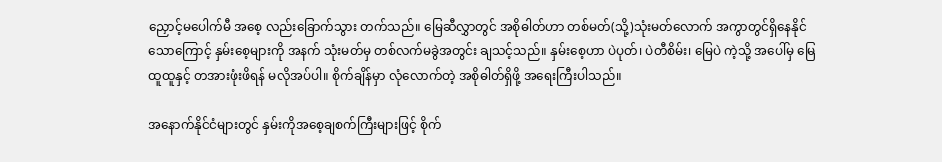ညှောင့်မပေါက်မီ အစေ့ လည်းခြောက်သွား တက်သည်။ မြေဆီလွှာတွင် အစိုဓါတ်ဟာ တစ်မတ်(သို့)သုံးမတ်လောက် အကွာတွင်ရှိနေနိုင်သောကြောင့် နှမ်းစေ့များကို အနက် သုံးမတ်မှ တစ်လက်မခွဲအတွင်း ချသင့်သည်။ နှမ်းစေ့ဟာ ပဲပုတ်၊ ပဲတီစိမ်း၊ မြေပဲ ကဲ့သို့ အပေါ်မှ မြေထူထူနှင့် တအားဖုံးဖိရန် မလိုအပ်ပါ။ စိုက်ချိန်မှာ လုံလောက်တဲ့ အစိုဓါတ်ရှိဖို့ အရေးကြီးပါသည်။

အနောက်နိုင်ငံများတွင် နှမ်းကိုအစေ့ချစက်ကြီးများဖြင့် စိုက်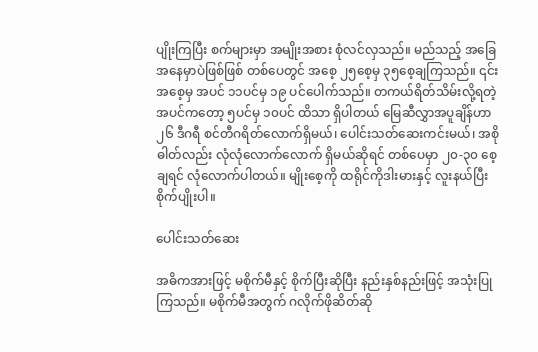ပျိုးကြပြီး စက်များမှာ အမျိုးအစား စုံလင်လှသည်။ မည်သည့် အခြေအနေမှာပဲဖြစ်ဖြစ် တစ်ပေတွင် အစေ့ ၂၅စေ့မှ ၃၅စေ့ချကြသည်။ ၎င်းအစေ့မှ အပင် ၁၁ပင်မှ ၁၉ ပင်ပေါက်သည်။ တကယ်ရိတ်သိမ်းလို့ရတဲ့ အပင်ကတော့ ၅ပင်မှ ၁၀ပင် ထိသာ ရှိပါတယ် မြေဆီလွှာအပူချိန်ဟာ ၂၆ ဒီဂရီ စင်တီဂရိတ်လောက်ရှိမယ်၊ ပေါင်းသတ်ဆေးကင်းမယ်၊ အစိုဓါတ်လည်း လုံလုံလောက်လောက် ရှိမယ်ဆိုရင် တစ်ပေမှာ ၂၀-၃၀ စေ့ချရင် လုံလောက်ပါတယ်။ မျိုးစေ့ကို ထရိုင်ကိုဒါးမားနှင့် လူးနယ်ပြီး စိုက်ပျိုးပါ။

ပေါင်းသတ်ဆေး

အဓိကအားဖြင့် မစိုက်မီနှင့် စိုက်ပြီးဆိုပြီး နည်းနှစ်နည်းဖြင့် အသုံးပြုကြသည်။ မစိုက်မီအတွက် ဂလိုက်ဖိုဆိတ်ဆို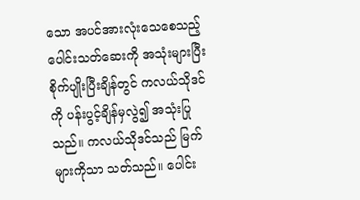သော အပင်အားလုံးသေစေသည့် ပေါင်းသတ်ဆေးကို အသုံးများပြီး စိုက်ပျိုးပြီးချိန်တွင် ကလယ်သိုဒင်ကို ပန်းပွင့်ချိန်မှလွဲ၍ အသုံးပြုသည်။ ကလယ်သိုဒင်သည် မြက်များကိုသာ သတ်သည်။ ပေါင်း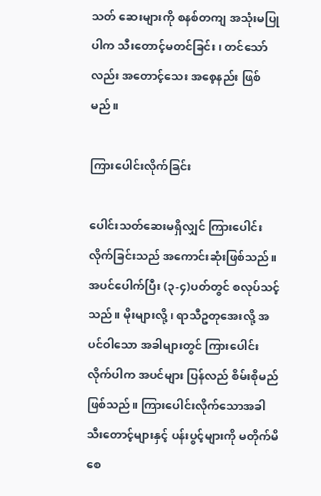သတ် ဆေးများကို စနစ်တကျ အသုံးမပြုပါက သီးတောင့်မတင်ခြင်း၊ တင်သော်လည်း အတောင့်သေး အစေ့နည်း ဖြစ်မည်။

ကြားပေါင်းလိုက်ခြင်း

ပေါင်းသတ်ဆေးမရှိလျှင် ကြားပေါင်းလိုက်ခြင်းသည် အကောင်းဆုံးဖြစ်သည်။ အပင်ပေါက်ပြီး (၃-၄)ပတ်တွင် စလုပ်သင့်သည်။ မိုးများလို့၊ ရာသီဥတုအေးလို့ အပင်ဝါသော အခါများတွင် ကြားပေါင်းလိုက်ပါက အပင်များ ပြန်လည် စိမ်းစိုမည်ဖြစ်သည်။ ကြားပေါင်းလိုက်သောအခါ သီးတောင့်များနှင့် ပန်းပွင့်များကို မတိုက်မိစေ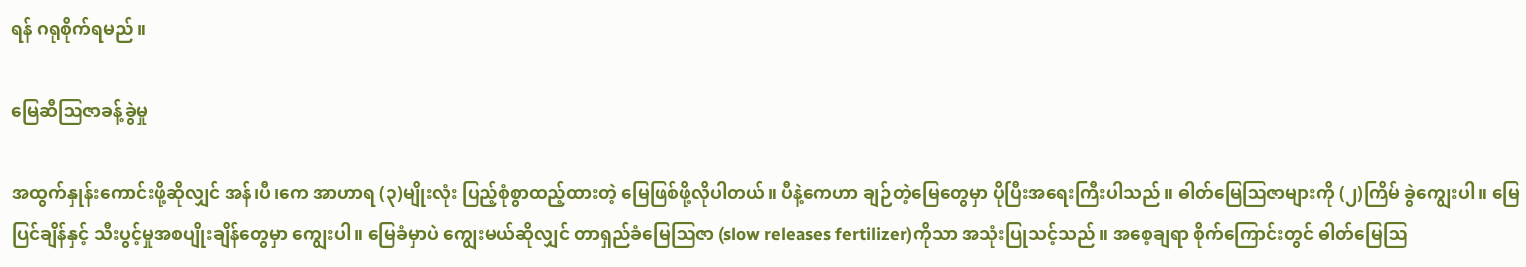ရန် ဂရုစိုက်ရမည်။

မြေဆီဩဇာခန့်ခွဲမှု

အထွက်နှုန်းကောင်းဖို့ဆိုလျှင် အန်၊ပီ၊ကေ အာဟာရ (၃)မျိုးလုံး ပြည့်စုံစွာထည့်ထားတဲ့ မြေဖြစ်ဖို့လိုပါတယ်။ ပီနဲ့ကေဟာ ချဉ်တဲ့မြေတွေမှာ ပိုပြီးအရေးကြီးပါသည်။ ဓါတ်မြေဩဇာများကို (၂)ကြိမ် ခွဲကျွေးပါ။ မြေပြင်ချိန်နှင့် သီးပွင့်မှုအစပျိုးချိန်တွေမှာ ကျွေးပါ။ မြေခံမှာပဲ ကျွေးမယ်ဆိုလျှင် တာရှည်ခံမြေဩဇာ (slow releases fertilizer)ကိုသာ အသုံးပြုသင့်သည်။ အစေ့ချရာ စိုက်ကြောင်းတွင် ဓါတ်မြေဩ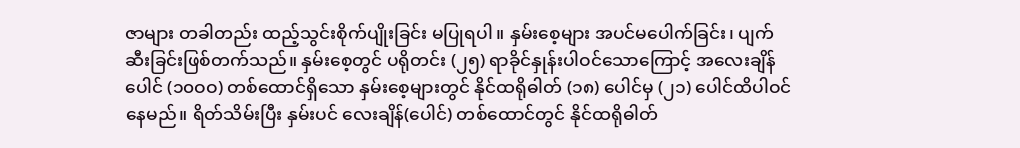ဇာများ တခါတည်း ထည့်သွင်းစိုက်ပျိုးခြင်း မပြုရပါ။ နှမ်းစေ့များ အပင်မပေါက်ခြင်း၊ ပျက်ဆီးခြင်းဖြစ်တက်သည်။ နှမ်းစေ့တွင် ပရိုတင်း (၂၅) ရာခိုင်နှုန်းပါဝင်သောကြောင့် အလေးချိန်ပေါင် (၁၀ဝဝ) တစ်ထောင်ရှိသော နှမ်းစေ့များတွင် နိုင်ထရိုဓါတ် (၁၈) ပေါင်မှ (၂၁) ပေါင်ထိပါဝင်နေမည်။ ရိတ်သိမ်းပြီး နှမ်းပင် လေးချိန်(ပေါင်) တစ်ထောင်တွင် နိုင်ထရိုဓါတ်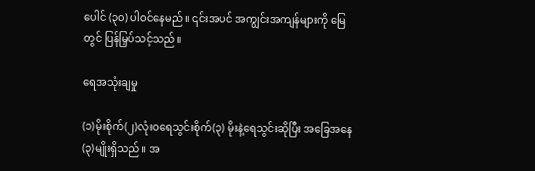ပေါင် (၃၀) ပါဝင်နေမည်။ ၎င်းအပင် အကျွင်းအကျန်များကို မြေတွင် ပြန်မြှပ်သင့်သည်။

ရေအသုံးချမှု

(၁)မိုးစိုက်(၂)လုံးဝရေသွင်းစိုက်(၃) မိုးနဲ့ရေသွင်းဆိုပြီး အခြေအနေ (၃)မျိုးရှိသည်။ အ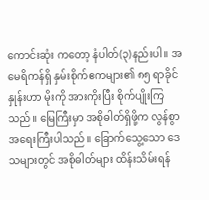ကောင်းဆုံး ကတော့ နံပါတ်(၃)နည်းပါ။ အမေရိကန်ရှိ နှမ်းစိုက်ဧကများ၏ ၈၅ ရာခိုင်နှုန်းဟာ မိုးကို အားကိုးပြီး စိုက်ပျိုးကြသည်။ မြေကြီးမှာ အစိုဓါတ်ရှိဖို့က လွန်စွာအရေးကြီးပါသည်။ ခြောက်သွေ့သော ဒေသများတွင် အစိုဓါတ်များ ထိန်းသိမ်းရန်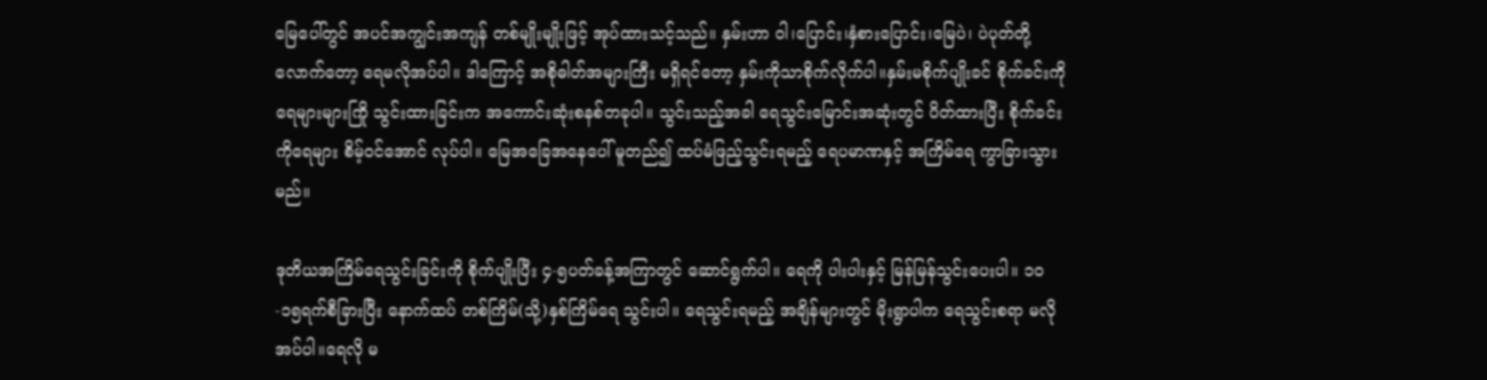မြေပေါ်တွင် အပင်အကျွင်းအကျန် တစ်မျိုးမျိုးဖြင့် အုပ်ထားသင့်သည်။ နှမ်းဟာ ဝါ၊ပြောင်း၊နှံစားပြောင်း၊မြေပဲ၊ ပဲပုတ်တို့လောက်တော့ ရေမလိုအပ်ပါ။ ဒါကြောင့် အစိုဓါတ်အများကြီး မရှိရင်တော့ နှမ်းကိုသာစိုက်လိုက်ပါ။နှမ်းမစိုက်ပျိုးခင် စိုက်ခင်းကို ရေများများကြို သွင်းထားခြင်းက အကောင်းဆုံးစနစ်တခုပါ။ သွင်းသည့်အခါ ရေသွင်းမြောင်းအဆုံးတွင် ပိတ်ထားပြီး စိုက်ခင်းကိုရေများ စိမ့်ဝင်အောင် လုပ်ပါ။ မြေအခြေအနေပေါ် မူတည်၍ ထပ်မံဖြည့်သွင်းရမည့် ရေပမာဏနှင့် အကြိမ်ရေ ကွာခြားသွားမည်။

ဒုတိယအကြိမ်ရေသွင်းခြင်းကို စိုက်ပျိုးပြီး ၄-၅ပတ်ခန့်အကြာတွင် ဆောင်ရွက်ပါ။ ရေကို ပါးပါးနှင့် မြန်မြန်သွင်းပေးပါ။ ၁၀-၁၅ရက်စီခြားပြီး နောက်ထပ် တစ်ကြိမ်(သို့)နှစ်ကြိမ်ရေ သွင်းပါ။ ရေသွင်းရမည့် အချိန်များတွင် မိုးရွာပါက ရေသွင်းစရာ မလိုအပ်ပါ။ရေလို မ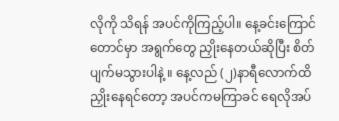လိုကို သိရန် အပင်ကိုကြည့်ပါ။ နေ့ခင်းကြောင်တောင်မှာ အရွက်တွေ ညှိုးနေတယ်ဆိုပြီး စိတ်ပျက်မသွားပါနဲ့ ။ နေ့လည် (၂)နာရီလောက်ထိ ညှိုးနေရင်တော့ အပင်ကမကြာခင် ရေလိုအပ်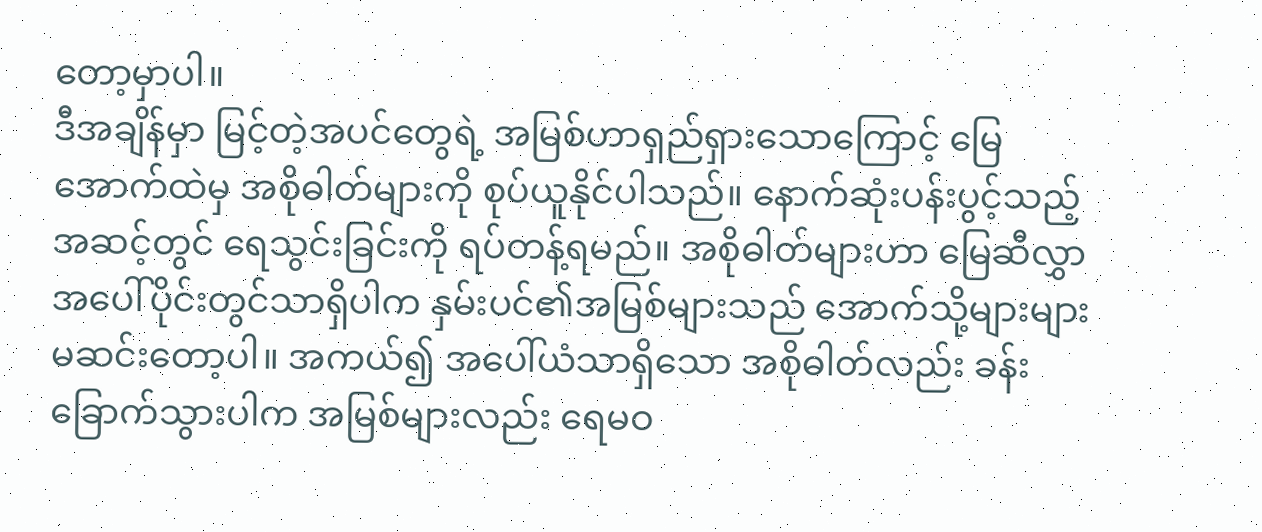တော့မှာပါ။
ဒီအချိန်မှာ မြင့်တဲ့အပင်တွေရဲ့ အမြစ်ဟာရှည်ရှားသောကြောင့် မြေအောက်ထဲမှ အစိုဓါတ်များကို စုပ်ယူနိုင်ပါသည်။ နောက်ဆုံးပန်းပွင့်သည့် အဆင့်တွင် ရေသွင်းခြင်းကို ရပ်တန့်ရမည်။ အစိုဓါတ်များဟာ မြေဆီလွှာ အပေါ်ပိုင်းတွင်သာရှိပါက နှမ်းပင်၏အမြစ်များသည် အောက်သို့များများမဆင်းတော့ပါ။ အကယ်၍ အပေါ်ယံသာရှိသော အစိုဓါတ်လည်း ခန်းခြောက်သွားပါက အမြစ်များလည်း ရေမဝ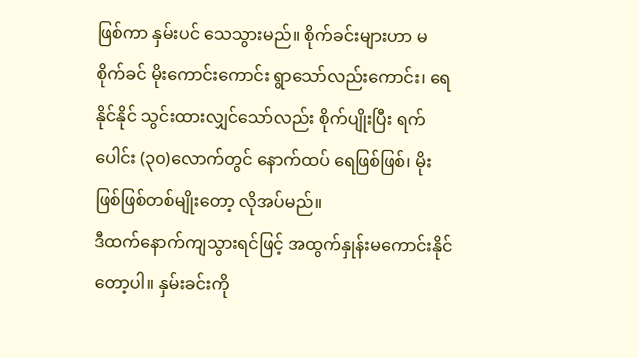ဖြစ်ကာ နှမ်းပင် သေသွားမည်။ စိုက်ခင်းများဟာ မစိုက်ခင် မိုးကောင်းကောင်း ရွာသော်လည်းကောင်း၊ ရေနိုင်နိုင် သွင်းထားလျှင်သော်လည်း စိုက်ပျိုးပြီး ရက်ပေါင်း (၃၀)လောက်တွင် နောက်ထပ် ရေဖြစ်ဖြစ်၊ မိုးဖြစ်ဖြစ်တစ်မျိုးတော့ လိုအပ်မည်။
ဒီထက်နောက်ကျသွားရင်ဖြင့် အထွက်နှုန်းမကောင်းနိုင်တော့ပါ။ နှမ်းခင်းကို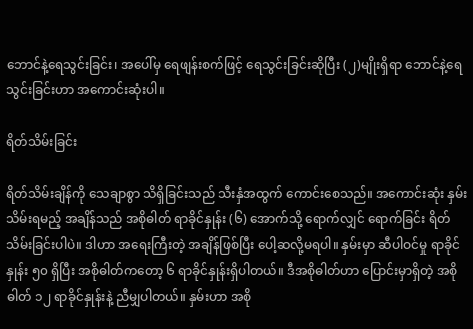ဘောင်နဲ့ရေသွင်းခြင်း၊ အပေါ်မှ ရေဖျန်းစက်ဖြင့် ရေသွင်းခြင်းဆိုပြီး (၂)မျိုးရှိရာ ဘောင်နဲ့ရေသွင်းခြင်းဟာ အကောင်းဆုံးပါ။

ရိတ်သိမ်းခြင်း

ရိတ်သိမ်းချိန်ကို သေချာစွာ သိရှိခြင်းသည် သီးနှံအထွက် ကောင်းစေသည်။ အကောင်းဆုံး နှမ်းသိမ်းရမည့် အချိန်သည် အစိုဓါတ် ရာခိုင်နှုန်း (၆) အောက်သို့ ရောက်လျှင် ရောက်ခြင်း ရိတ်သိမ်းခြင်းပါပဲ။ ဒါဟာ အရေးကြီးတဲ့ အချိန်ဖြစ်ပြီး ပေါ့ဆလို့မရပါ။ နှမ်းမှာ ဆီပါဝင်မှု ရာခိုင်နှုန်း ၅၀ ရှိပြီး အစိုဓါတ်ကတော့ ၆ ရာခိုင်နှုန်းရှိပါတယ်။ ဒီအစိုဓါတ်ဟာ ပြောင်းမှာရှိတဲ့ အစိုဓါတ် ၁၂ ရာခိုင်နှုန်းနဲ့ ညီမျှပါတယ်။ နှမ်းဟာ အစို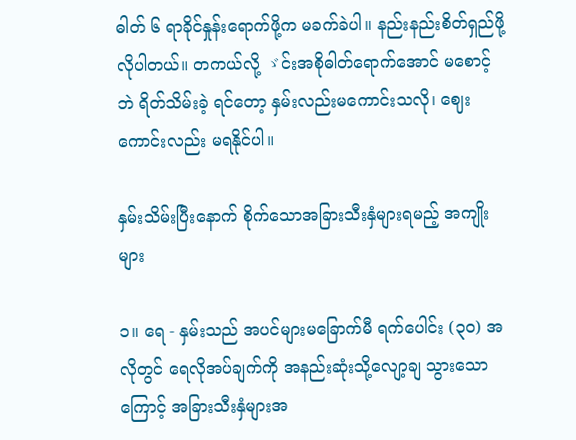ဓါတ် ၆ ရာခိုင်နှုန်းရောက်ဖို့က မခက်ခဲပါ။ နည်းနည်းစိတ်ရှည်ဖို့ လိုပါတယ်။ တကယ်လို့ ゞင်းအစိုဓါတ်ရောက်အောင် မစောင့်ဘဲ ရိတ်သိမ်းခဲ့ ရင်တော့ နှမ်းလည်းမကောင်းသလို၊ ဈေးကောင်းလည်း မရနိုင်ပါ။

နှမ်းသိမ်းပြီးနောက် စိုက်သောအခြားသီးနှံများရမည့် အကျိုးများ

၁။ ရေ - နှမ်းသည် အပင်များမခြောက်မီ ရက်ပေါင်း (၃၀) အလိုတွင် ရေလိုအပ်ချက်ကို အနည်းဆုံးသို့လျော့ချ သွားသောကြောင့် အခြားသီးနှံများအ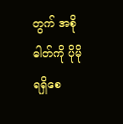တွက် အစိုဓါတ်ကို ပိုမိုရရှိစေ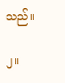သည်။

၂။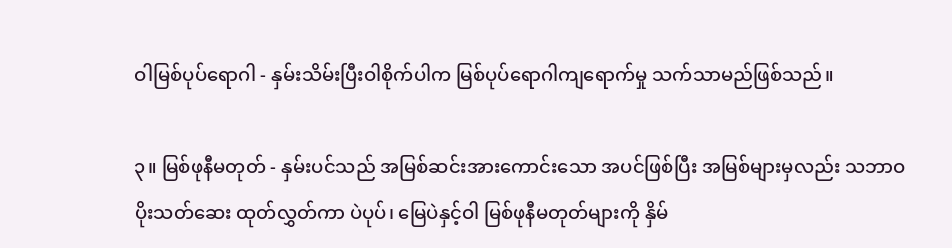ဝါမြစ်ပုပ်ရောဂါ - နှမ်းသိမ်းပြီးဝါစိုက်ပါက မြစ်ပုပ်ရောဂါကျရောက်မှု သက်သာမည်ဖြစ်သည်။

၃။ မြစ်ဖုနီမတုတ် - နှမ်းပင်သည် အမြစ်ဆင်းအားကောင်းသော အပင်ဖြစ်ပြီး အမြစ်များမှလည်း သဘာဝပိုးသတ်ဆေး ထုတ်လွှတ်ကာ ပဲပုပ်၊ မြေပဲနှင့်ဝါ မြစ်ဖုနီမတုတ်များကို နှိမ်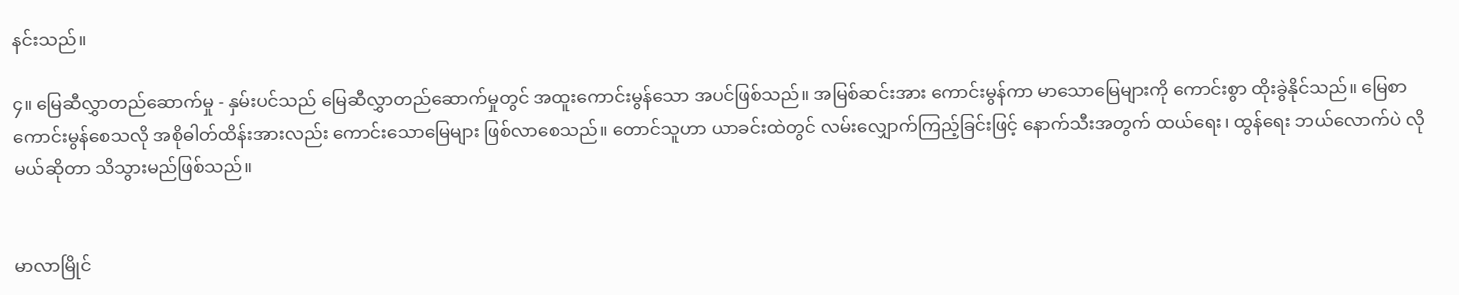နင်းသည်။

၄။ မြေဆီလွှာတည်ဆောက်မှု - နှမ်းပင်သည် မြေဆီလွှာတည်ဆောက်မှုတွင် အထူးကောင်းမွန်သော အပင်ဖြစ်သည်။ အမြစ်ဆင်းအား ကောင်းမွန်ကာ မာသောမြေများကို ကောင်းစွာ ထိုးခွဲနိုင်သည်။ မြေစာကောင်းမွန်စေသလို အစိုဓါတ်ထိန်းအားလည်း ကောင်းသောမြေများ ဖြစ်လာစေသည်။ တောင်သူဟာ ယာခင်းထဲတွင် လမ်းလျှောက်ကြည့်ခြင်းဖြင့် နောက်သီးအတွက် ထယ်ရေး၊ ထွန်ရေး ဘယ်လောက်ပဲ လိုမယ်ဆိုတာ သိသွားမည်ဖြစ်သည်။


မာလာမြိုင်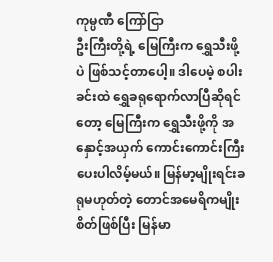ကုမ္ပဏီ ကြော်ငြာ
ဦးကြီးတို့ရဲ့ မြေကြီးက ရွှေသီးဖို့ပဲ ဖြစ်သင့်တာပေါ့။ ဒါပေမဲ့ စပါးခင်းထဲ ရွှေခရုရောက်လာပြီဆိုရင်တော့ မြေကြီးက ရွှေသီးဖို့ကို အနှောင့်အယှက် ကောင်းကောင်းကြီးပေးပါလိမ့်မယ်။ မြန်မာ့မျိုးရင်းခရုမဟုတ်တဲ့ တောင်အမေရိကမျိုးစိတ်ဖြစ်ပြီး မြန်မာ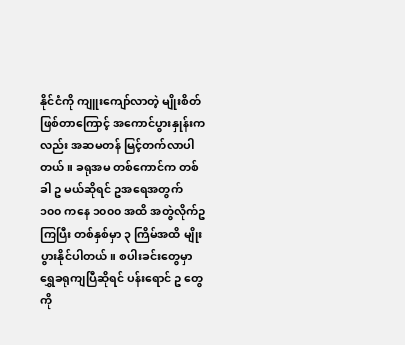နိုင်ငံကို ကျူးကျော်လာတဲ့ မျိုးစိတ်ဖြစ်တာကြောင့် အကောင်ပွားနှုန်းကလည်း အဆမတန် မြင့်တက်လာပါတယ်။ ခရုအမ တစ်ကောင်က တစ်ခါ ဥ မယ်ဆိုရင် ဥအရေအတွက် ၁၀၀ ကနေ ၁၀၀၀ အထိ အတွဲလိုက်ဥကြပြီး တစ်နှစ်မှာ ၃ ကြိမ်အထိ မျိုးပွားနိုင်ပါတယ်။ စပါးခင်းတွေမှာ ရွှေခရုကျပြီဆိုရင် ပန်းရောင် ဥ တွေ ကို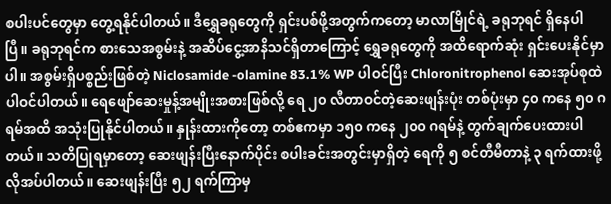စပါးပင်တွေမှာ တွေ့ရနိုင်ပါတယ်။ ဒီရွှေခရုတွေကို ရှင်းပစ်ဖို့အတွက်ကတော့ မာလာမြိုင်ရဲ့ ခရုဘုရင် ရှိနေပါပြီ။ ခရုဘုရင်က စားသေအစွမ်းနဲ့ အဆိပ်ငွေ့အာနိသင်ရှိတာကြောင့် ရွှေခရုတွေကို အထိရောက်ဆုံး ရှင်းပေးနိုင်မှာပါ။ အစွမ်းရှိပစ္စည်းဖြစ်တဲ့ Niclosamide -olamine 83.1% WP ပါဝင်ပြီး Chloronitrophenol ဆေးအုပ်စုထဲ ပါဝင်ပါတယ်။ ရေဖျော်ဆေးမှုန့်အမျိုးအစားဖြစ်လို့ ရေ ၂၀ လီတာဝင်တဲ့ဆေးဖျန်းပုံး တစ်ပုံးမှာ ၄၀ ကနေ ၅၀ ဂရမ်အထိ အသုံးပြုနိုင်ပါတယ်။ နှုန်းထားကိုတော့ တစ်ဧကမှာ ၁၅၀ ကနေ ၂၀၀ ဂရမ်နဲ့ တွက်ချက်ပေးထားပါတယ်။ သတိပြုရမှာတော့ ဆေးဖျန်းပြီးနောက်ပိုင်း စပါးခင်းအတွင်းမှာရှိတဲ့ ရေကို ၅ စင်တီမီတာနဲ့ ၃ ရက်ထားဖို့ လိုအပ်ပါတယ်။ ဆေးဖျန်းပြီး ၅၂ ရက်ကြာမှ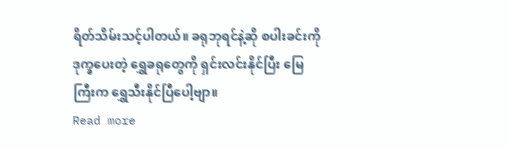ရိတ်သိမ်းသင့်ပါတယ်။ ခရုဘုရင်နဲ့ဆို စပါးခင်းကို ဒုက္ခပေးတဲ့ ရွှေခရုတွေကို ရှင်းလင်းနိုင်ပြီး မြေကြီးက ရွှေသီးနိုင်ပြီပေါ့ဗျာ။
Read more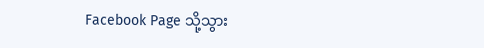Facebook Page သို့သွား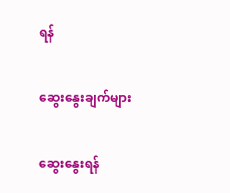ရန်

ဆွေးနွေးချက်များ

ဆွေးနွေးရန်